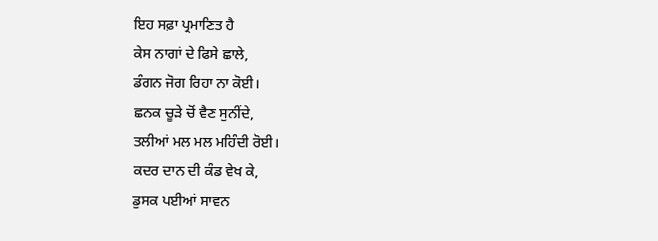ਇਹ ਸਫ਼ਾ ਪ੍ਰਮਾਣਿਤ ਹੈ
ਕੇਸ ਨਾਗਾਂ ਦੇ ਫਿਸੇ ਛਾਲੇ,
ਡੰਗਨ ਜੋਗ ਰਿਹਾ ਨਾ ਕੋਈ।
ਛਨਕ ਚੂੜੇ ਚੋਂ ਵੈਣ ਸੁਨੀਂਦੇ,
ਤਲੀਆਂ ਮਲ ਮਲ ਮਹਿੰਦੀ ਰੋਈ।
ਕਦਰ ਦਾਨ ਦੀ ਕੰਡ ਵੇਖ ਕੇ,
ਡੁਸਕ ਪਈਆਂ ਸਾਵਨ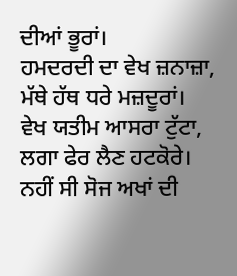ਦੀਆਂ ਭੂਰਾਂ।
ਹਮਦਰਦੀ ਦਾ ਵੇਖ ਜ਼ਨਾਜ਼ਾ,
ਮੱਥੇ ਹੱਥ ਧਰੇ ਮਜ਼ਦੂਰਾਂ।
ਵੇਖ ਯਤੀਮ ਆਸਰਾ ਟੁੱਟਾ,
ਲਗਾ ਫੇਰ ਲੈਣ ਹਟਕੋਰੇ।
ਨਹੀਂ ਸੀ ਸੋਜ ਅਖਾਂ ਦੀ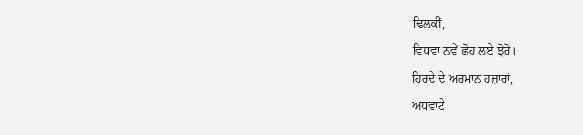ਢਿਲਕੀਂ,
ਵਿਧਵਾ ਨਵੇਂ ਛੋਹ ਲਏ ਝੋਰੋ।
ਹਿਰਦੇ ਦੇ ਅਰਮਾਨ ਹਜ਼ਾਰਾਂ,
ਅਧਵਾਟੇ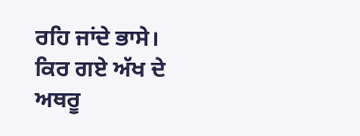ਰਹਿ ਜਾਂਦੇ ਭਾਸੇ।
ਕਿਰ ਗਏ ਅੱਖ ਦੇ ਅਥਰੂ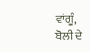ਵਾਂਗੂੰ,
ਬੋਲੀ ਦੇ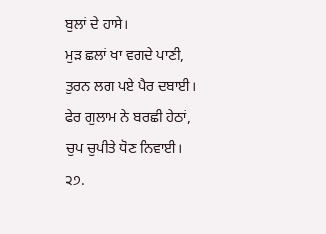ਬੁਲਾਂ ਦੇ ਹਾਸੇ।
ਮੁੜ ਛਲਾਂ ਖਾ ਵਗਦੇ ਪਾਣੀ,
ਤੁਰਨ ਲਗ ਪਏ ਪੈਰ ਦਬਾਈ।
ਫੇਰ ਗੁਲਾਮ ਨੇ ਬਰਛੀ ਹੇਠਾਂ,
ਚੁਪ ਚੁਪੀਤੇ ਧੋਣ ਨਿਵਾਈ।
੨੭.